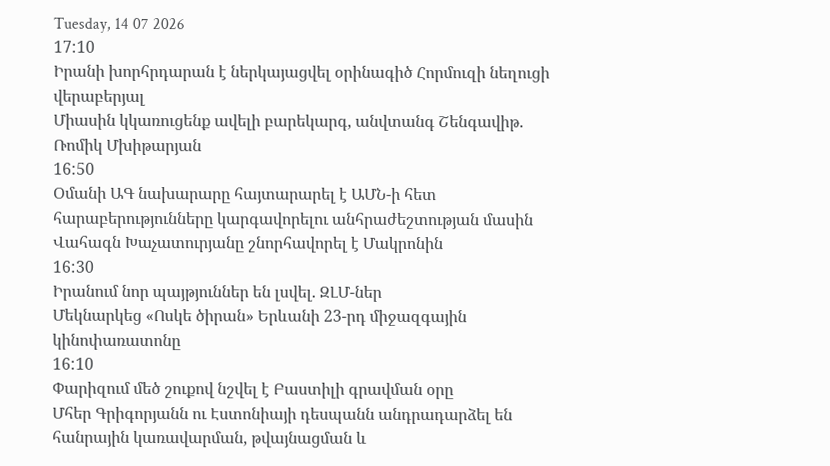Tuesday, 14 07 2026
17:10
Իրանի խորհրդարան է ներկայացվել օրինագիծ Հորմուզի նեղուցի վերաբերյալ
Միասին կկառուցենք ավելի բարեկարգ, անվտանգ Շենգավիթ. Ռոմիկ Մխիթարյան
16:50
Օմանի ԱԳ նախարարը հայտարարել է ԱՄՆ-ի հետ հարաբերությունները կարգավորելու անհրաժեշտության մասին
Վահագն Խաչատուրյանը շնորհավորել է Մակրոնին
16:30
Իրանում նոր պայթյուններ են լսվել. ԶԼՄ-ներ
Մեկնարկեց «Ոսկե ծիրան» Երևանի 23-րդ միջազգային կինոփառատոնը
16:10
Փարիզում մեծ շուքով նշվել է Բաստիլի գրավման օրը
Մհեր Գրիգորյանն ու Էստոնիայի դեսպանն անդրադարձել են հանրային կառավարման, թվայնացման և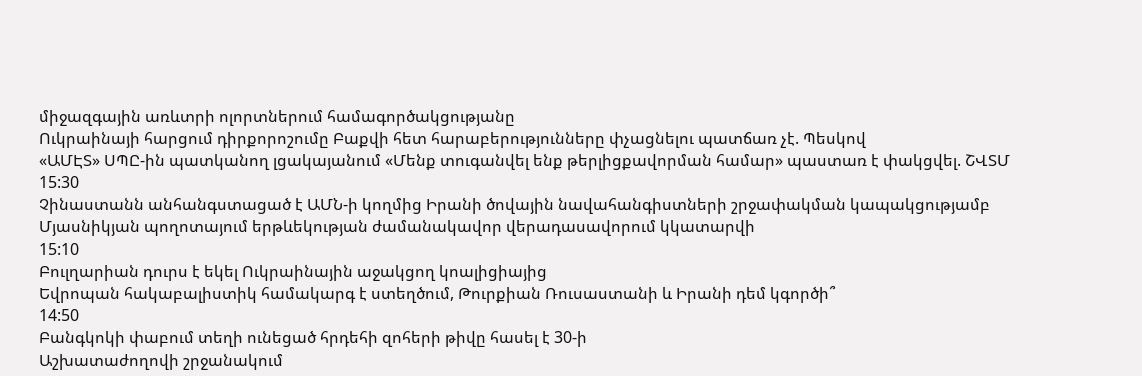միջազգային առևտրի ոլորտներում համագործակցությանը
Ուկրաինայի հարցում դիրքորոշումը Բաքվի հետ հարաբերությունները փչացնելու պատճառ չէ. Պեսկով
«ԱՄԷՏ» ՍՊԸ-ին պատկանող լցակայանում «Մենք տուգանվել ենք թերլիցքավորման համար» պաստառ է փակցվել. ՇՎՏՄ
15:30
Չինաստանն անհանգստացած է ԱՄՆ-ի կողմից Իրանի ծովային նավահանգիստների շրջափակման կապակցությամբ
Մյասնիկյան պողոտայում երթևեկության ժամանակավոր վերադասավորում կկատարվի
15:10
Բուլղարիան դուրս է եկել Ուկրաինային աջակցող կոալիցիայից
Եվրոպան հակաբալիստիկ համակարգ է ստեղծում, Թուրքիան Ռուսաստանի և Իրանի դեմ կգործի՞
14:50
Բանգկոկի փաբում տեղի ունեցած հրդեհի զոհերի թիվը հասել է 30-ի
Աշխատաժողովի շրջանակում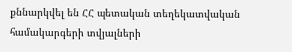քննարկվել են ՀՀ պետական տեղեկատվական համակարգերի տվյալների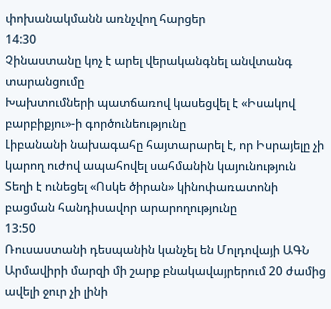փոխանակմանն առնչվող հարցեր
14:30
Չինաստանը կոչ է արել վերականգնել անվտանգ տարանցումը
Խախտումների պատճառով կասեցվել է «Իսակով բարբիքյու»-ի գործունեությունը
Լիբանանի նախագահը հայտարարել է, որ Իսրայելը չի կարող ուժով ապահովել սահմանին կայունություն
Տեղի է ունեցել «Ոսկե ծիրան» կինոփառատոնի բացման հանդիսավոր արարողությունը
13:50
Ռուսաստանի դեսպանին կանչել են Մոլդովայի ԱԳՆ
Արմավիրի մարզի մի շարք բնակավայրերում 20 ժամից ավելի ջուր չի լինի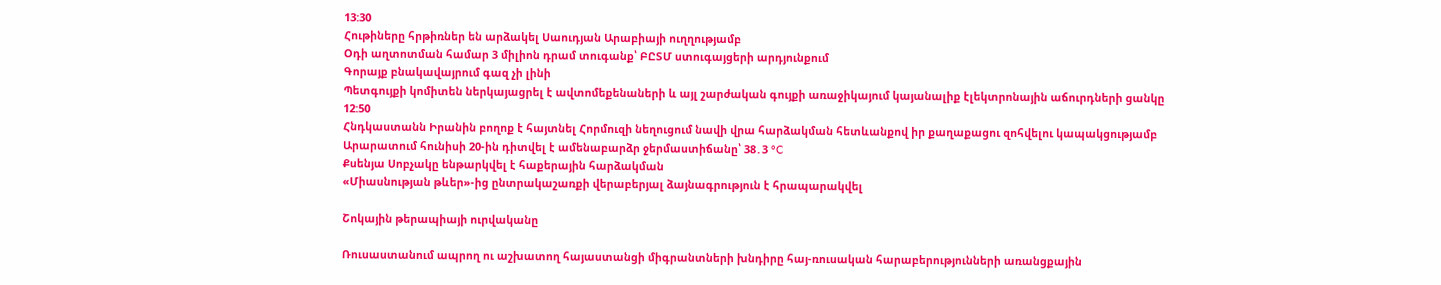13:30
Հութիները հրթիռներ են արձակել Սաուդյան Արաբիայի ուղղությամբ
Օդի աղտոտման համար 3 միլիոն դրամ տուգանք՝ ԲԸՏՄ ստուգայցերի արդյունքում
Գորայք բնակավայրում գազ չի լինի
Պետգույքի կոմիտեն ներկայացրել է ավտոմեքենաների և այլ շարժական գույքի առաջիկայում կայանալիք էլեկտրոնային աճուրդների ցանկը
12:50
Հնդկաստանն Իրանին բողոք է հայտնել Հորմուզի նեղուցում նավի վրա հարձակման հետևանքով իր քաղաքացու զոհվելու կապակցությամբ
Արարատում հունիսի 20-ին դիտվել է ամենաբարձր ջերմաստիճանը՝ 38․3 °C
Քսենյա Սոբչակը ենթարկվել է հաքերային հարձակման
«Միասնության թևեր»-ից ընտրակաշառքի վերաբերյալ ձայնագրություն է հրապարակվել

Շոկային թերապիայի ուրվականը

Ռուսաստանում ապրող ու աշխատող հայաստանցի միգրանտների խնդիրը հայ-ռուսական հարաբերությունների առանցքային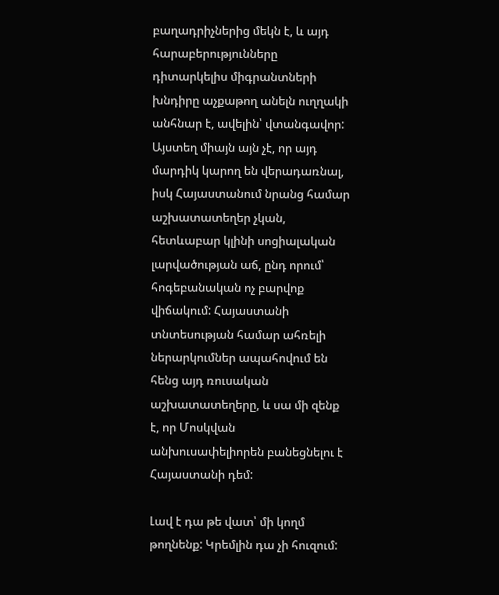բաղադրիչներից մեկն է, և այդ հարաբերությունները դիտարկելիս միգրանտների խնդիրը աչքաթող անելն ուղղակի անհնար է, ավելին՝ վտանգավոր: Այստեղ միայն այն չէ, որ այդ մարդիկ կարող են վերադառնալ, իսկ Հայաստանում նրանց համար աշխատատեղեր չկան, հետևաբար կլինի սոցիալական լարվածության աճ, ընդ որում՝ հոգեբանական ոչ բարվոք վիճակում: Հայաստանի տնտեսության համար ահռելի ներարկումներ ապահովում են հենց այդ ռուսական աշխատատեղերը, և սա մի զենք է, որ Մոսկվան անխուսափելիորեն բանեցնելու է Հայաստանի դեմ:

Լավ է դա թե վատ՝ մի կողմ թողնենք: Կրեմլին դա չի հուզում: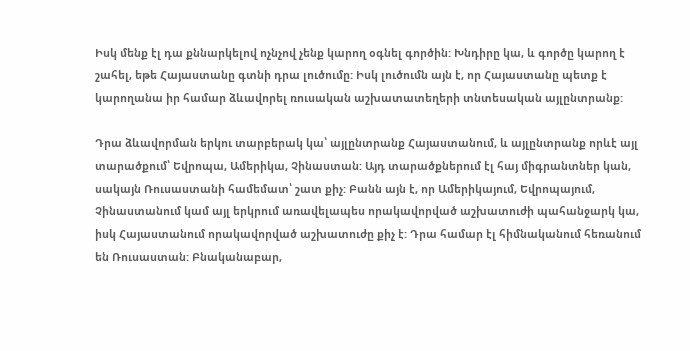Իսկ մենք էլ դա քննարկելով ոչնչով չենք կարող օգնել գործին: Խնդիրը կա, և գործը կարող է շահել, եթե Հայաստանը գտնի դրա լուծումը: Իսկ լուծումն այն է, որ Հայաստանը պետք է կարողանա իր համար ձևավորել ռուսական աշխատատեղերի տնտեսական այլընտրանք:

Դրա ձևավորման երկու տարբերակ կա՝ այլընտրանք Հայաստանում, և այլընտրանք որևէ այլ տարածքում՝ Եվրոպա, Ամերիկա, Չինաստան: Այդ տարածքներում էլ հայ միգրանտներ կան, սակայն Ռուսաստանի համեմատ՝ շատ քիչ: Բանն այն է, որ Ամերիկայում, Եվրոպայում, Չինաստանում կամ այլ երկրում առավելապես որակավորված աշխատուժի պահանջարկ կա, իսկ Հայաստանում որակավորված աշխատուժը քիչ է: Դրա համար էլ հիմնականում հեռանում են Ռուսաստան: Բնականաբար,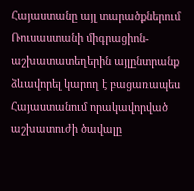Հայաստանը այլ տարածքներում Ռուսաստանի միգրացիոն-աշխատատեղերին այլընտրանք ձևավորել կարող է բացառապես Հայաստանում որակավորված աշխատուժի ծավալը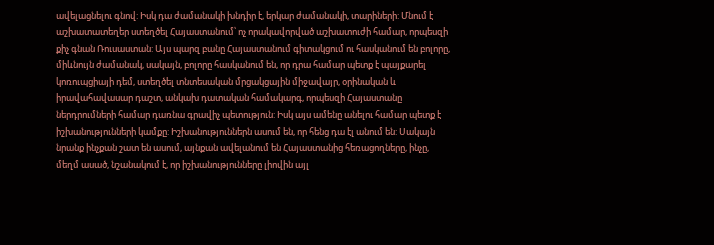ավելացնելու գնով: Իսկ դա ժամանակի խնդիր է, երկար ժամանակի, տարիների: Մնում է աշխատատեղեր ստեղծել Հայաստանում՝ ոչ որակավորված աշխատուժի համար, որպեսզի քիչ գնան Ռուսաստան: Այս պարզ բանը Հայաստանում գիտակցում ու հասկանում են բոլորը, միևնույն ժամանակ, սակայն, բոլորը հասկանում են, որ դրա համար պետք է պայքարել կոռուպցիայի դեմ, ստեղծել տնտեսական մրցակցային միջավայր, օրինական և իրավահավասար դաշտ, անկախ դատական համակարգ, որպեսզի Հայաստանը ներդրումների համար դառնա գրավիչ պետություն: Իսկ այս ամենը անելու համար պետք է իշխանությունների կամքը: Իշխանություններն ասում են, որ հենց դա էլ անում են: Սակայն նրանք ինչքան շատ են ասում, այնքան ավելանում են Հայաստանից հեռացողները, ինչը, մեղմ ասած, նշանակում է, որ իշխանությունները լիովին այլ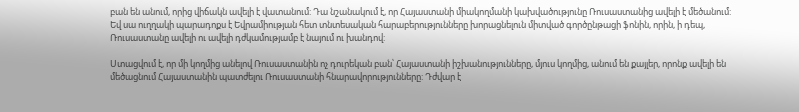բան են անում, որից վիճակն ավելի է վատանում: Դա նշանակում է, որ Հայաստանի միակողմանի կախվածությունը Ռուսաստանից ավելի է մեծանում: Եվ սա ուղղակի պարադոքս է Եվրամիության հետ տնտեսական հարաբերությունները խորացնելուն միտված գործընթացի ֆոնին, որին, ի դեպ, Ռուսաստանը ավելի ու ավելի դժկամությամբ է նայում ու խանդով:

Ստացվում է, որ մի կողմից անելով Ռուսաստանին ոչ դուրեկան բան՝ Հայաստանի իշխանությունները, մյուս կողմից, անում են քայլեր, որոնք ավելի են մեծացնում Հայաստանին պատժելու Ռուսաստանի հնարավորությունները: Դժվար է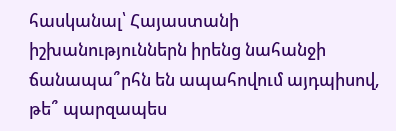հասկանալ՝ Հայաստանի իշխանություններն իրենց նահանջի ճանապա՞րհն են ապահովում այդպիսով, թե՞ պարզապես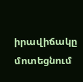իրավիճակը մոտեցնում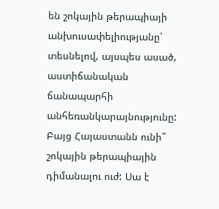են շոկային թերապիայի անխուսափելիությանը՝ տեսնելով, այսպես ասած, աստիճանական ճանապարհի անհեռանկարայնությունը: Բայց Հայաստանն ունի՞ շոկային թերապիային դիմանալու ուժ: Սա է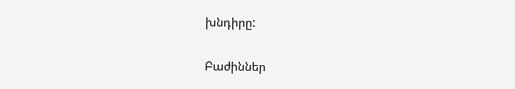խնդիրը:

Բաժիններ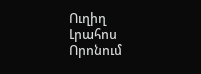Ուղիղ
Լրահոս
Որոնում